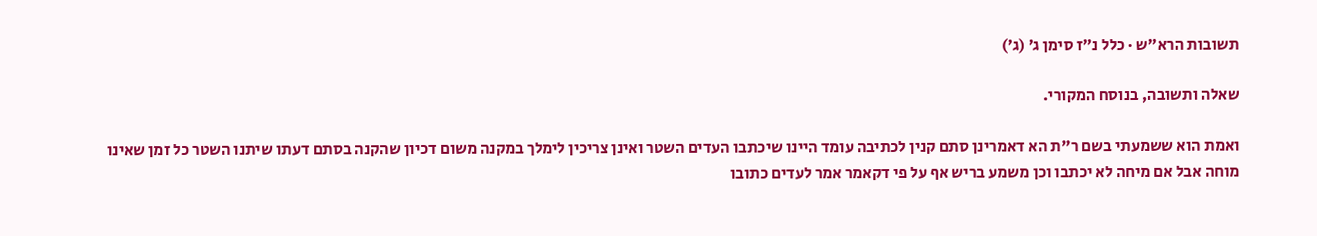תשובות הרא״ש · כלל נ״ז סימן ג׳ (ג׳)

שאלה ותשובה, בנוסח המקורי.

ואמת הוא ששמעתי בשם ר"ת הא דאמרינן סתם קנין לכתיבה עומד היינו שיכתבו העדים השטר ואינן צריכין לימלך במקנה משום דכיון שהקנה בסתם דעתו שיתנו השטר כל זמן שאינו מוחה אבל אם מיחה לא יכתבו וכן משמע בריש אף על פי דקאמר אמר לעדים כתובו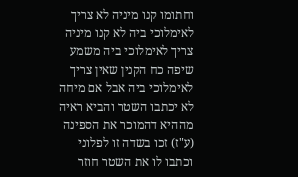וחתומו קנו מיניה לא צריך לאימלוכי ביה לא קנו מיניה צריך לאימלוכי ביה משמע שיפה כח הקנין שאין צריך לאימלוכי ביה אבל אם מיחה לא יכתבו השטר והביא ראיה מההיא דהמוכר את הספינה (ע"ז) זכו בשדה זו לפלוני וכתבו לו את השטר חוזר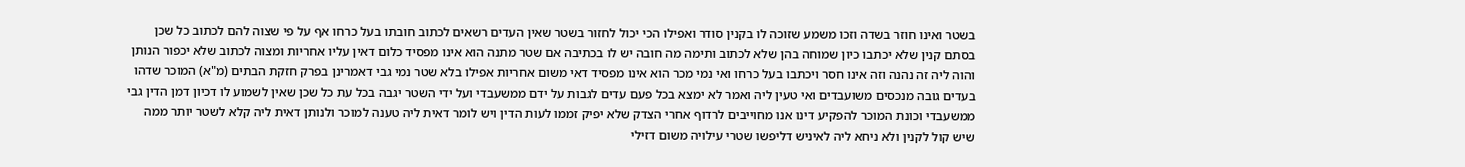בשטר ואינו חוזר בשדה וזכו משמע שזוכה לו בקנין סודר ואפילו הכי יכול לחזור בשטר שאין העדים רשאים לכתוב חובתו בעל כרחו אף על פי שצוה להם לכתוב כל שכן בסתם קנין שלא יכתבו כיון שמוחה בהן שלא לכתוב ותימה מה חובה יש לו בכתיבה אם שטר מתנה הוא אינו מפסיד כלום דאין עליו אחריות ומצוה לכתוב שלא יכפור הנותן והוה ליה זה נהנה וזה אינו חסר ויכתבו בעל כרחו ואי נמי מכר הוא אינו מפסיד דאי משום אחריות אפילו בלא שטר נמי גבי דאמרינן בפרק חזקת הבתים (מ"א) המוכר שדהו בעדים גובה מנכסים משועבדים ואי טעין ליה ואמר לא ימצא בכל פעם עדים לגבות על ידם ממשעבדי ועל ידי השטר יגבה בכל עת כל שכן שאין לשמוע לו דכיון דמן הדין גבי ממשעבדי וכונת המוכר להפקיע דינו אנו מחוייבים לרדוף אחרי הצדק שלא יפיק זממו לעות הדין ויש לומר דאית ליה טענה למוכר ולנותן דאית ליה קלא לשטר יותר ממה שיש קול לקנין ולא ניחא ליה לאיניש דליפשו שטרי עילויה משום דזילי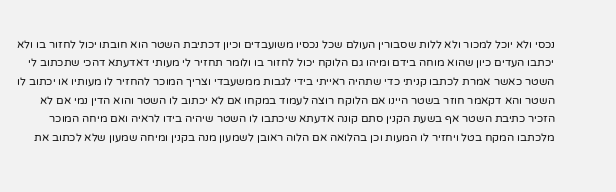נכסי ולא יוכל למכור ולא ללות שסבורין העולם שכל נכסיו משועבדים וכיון דכתיבת השטר הוא חובתו יכול לחזור בו ולא יכתבו העדים כיון שהוא מוחה בידם ומיהו גם הלוקח יכול לחזור בו ולומר תחזיר לי מעותי דאדעתא דהכי שתכתוב לי השטר כאשר אמרת לכתבו קניתי כדי שתהיה ראייתי בידי לגבות ממשעבדי וצריך המוכר להחזיר לו מעותיו או יכתוב לו השטר והא דקאמר חוזר בשטר היינו אם הלוקח רוצה לעמוד במקחו אם לא יכתוב לו השטר והוא הדין נמי אם לא הזכיר כתיבת השטר אף בשעת הקנין סתם קונה אדעתא שיכתבו לו השטר שיהיה בידו לראיה ואם מיחה המוכר מלכתבו המקח בטל ויחזיר לו המעות וכן בהלואה אם הלוה ראובן לשמעון מנה בקנין ומיחה שמעון שלא לכתוב את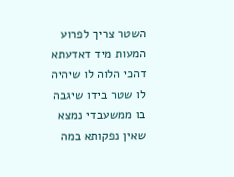השטר צריך לפרוע המעות מיד דאדעתא דהכי הלוה לו שיהיה לו שטר בידו שיגבה בו ממשעבדי נמצא שאין נפקותא במה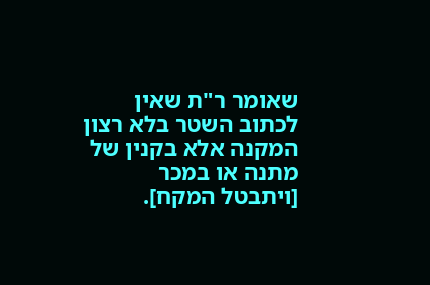שאומר ר"ת שאין לכתוב השטר בלא רצון המקנה אלא בקנין של מתנה או במכר [ויתבטל המקח].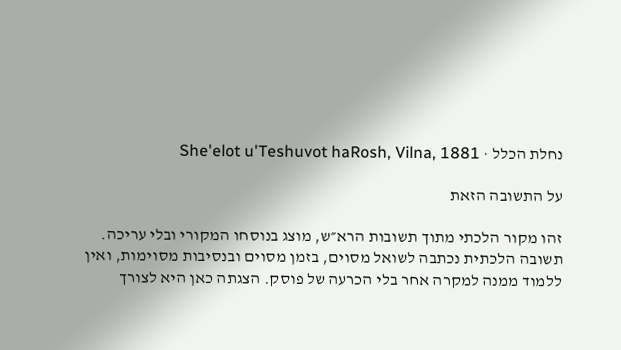נחלת הכלל · She'elot u'Teshuvot haRosh, Vilna, 1881

על התשובה הזאת

זהו מקור הלכתי מתוך תשובות הרא״ש, מוצג בנוסחו המקורי ובלי עריכה. תשובה הלכתית נכתבה לשואל מסוים, בזמן מסוים ובנסיבות מסוימות, ואין ללמוד ממנה למקרה אחר בלי הכרעה של פוסק. הצגתה כאן היא לצורך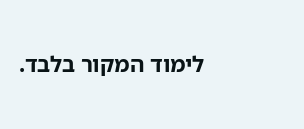לימוד המקור בלבד.